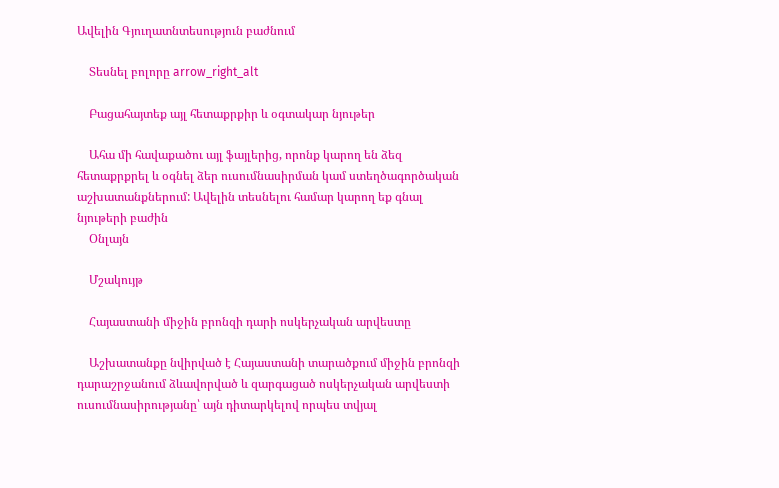Ավելին Գյուղատնտեսություն բաժնում

    Տեսնել բոլորը arrow_right_alt

    Բացահայտեք այլ հետաքրքիր և օգտակար նյութեր

    Ահա մի հավաքածու այլ ֆայլերից, որոնք կարող են ձեզ հետաքրքրել և օգնել ձեր ուսումնասիրման կամ ստեղծագործական աշխատանքներում: Ավելին տեսնելու համար կարող եք գնալ նյութերի բաժին
    Օնլայն

    Մշակույթ

    Հայաստանի միջին բրոնզի դարի ոսկերչական արվեստը

    Աշխատանքը նվիրված է Հայաստանի տարածքում միջին բրոնզի դարաշրջանում ձևավորված և զարգացած ոսկերչական արվեստի ուսումնասիրությանը՝ այն դիտարկելով որպես տվյալ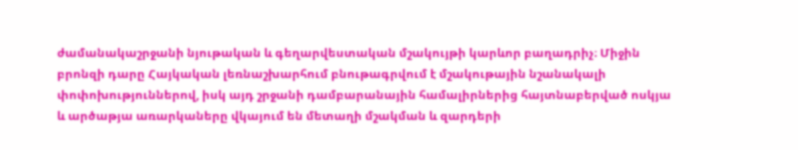ժամանակաշրջանի նյութական և գեղարվեստական մշակույթի կարևոր բաղադրիչ։ Միջին բրոնզի դարը Հայկական լեռնաշխարհում բնութագրվում է մշակութային նշանակալի փոփոխություններով, իսկ այդ շրջանի դամբարանային համալիրներից հայտնաբերված ոսկյա և արծաթյա առարկաները վկայում են մետաղի մշակման և զարդերի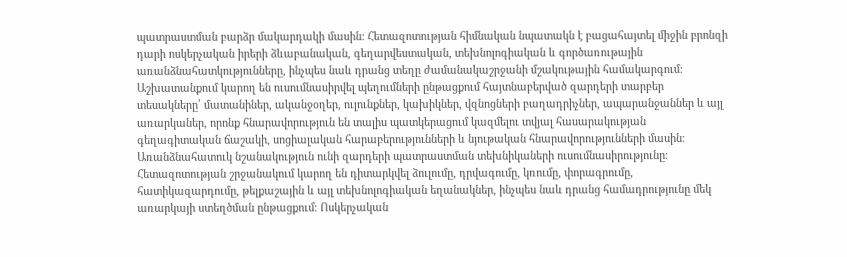պատրաստման բարձր մակարդակի մասին։ Հետազոտության հիմնական նպատակն է բացահայտել միջին բրոնզի դարի ոսկերչական իրերի ձևաբանական, գեղարվեստական, տեխնոլոգիական և գործառութային առանձնահատկությունները, ինչպես նաև դրանց տեղը ժամանակաշրջանի մշակութային համակարգում։ Աշխատանքում կարող են ուսումնասիրվել պեղումների ընթացքում հայտնաբերված զարդերի տարբեր տեսակները՝ մատանիներ, ականջօղեր, ուլունքներ, կախիկներ, վզնոցների բաղադրիչներ, ապարանջաններ և այլ առարկաներ, որոնք հնարավորություն են տալիս պատկերացում կազմելու տվյալ հասարակության գեղագիտական ճաշակի, սոցիալական հարաբերությունների և նյութական հնարավորությունների մասին։ Առանձնահատուկ նշանակություն ունի զարդերի պատրաստման տեխնիկաների ուսումնասիրությունը։ Հետազոտության շրջանակում կարող են դիտարկվել ձուլումը, դրվագումը, կռումը, փորագրումը, հատիկազարդումը, թելքաշային և այլ տեխնոլոգիական եղանակներ, ինչպես նաև դրանց համադրությունը մեկ առարկայի ստեղծման ընթացքում։ Ոսկերչական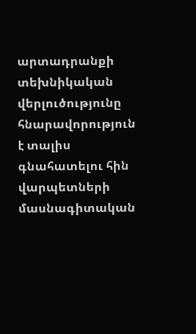արտադրանքի տեխնիկական վերլուծությունը հնարավորություն է տալիս գնահատելու հին վարպետների մասնագիտական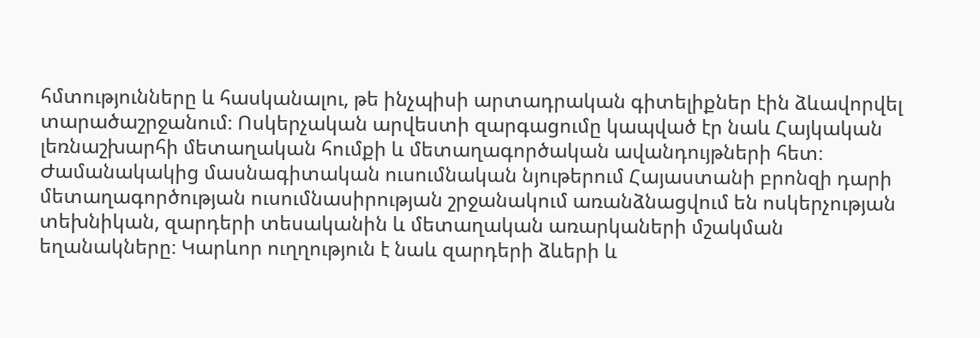հմտությունները և հասկանալու, թե ինչպիսի արտադրական գիտելիքներ էին ձևավորվել տարածաշրջանում։ Ոսկերչական արվեստի զարգացումը կապված էր նաև Հայկական լեռնաշխարհի մետաղական հումքի և մետաղագործական ավանդույթների հետ։ Ժամանակակից մասնագիտական ուսումնական նյութերում Հայաստանի բրոնզի դարի մետաղագործության ուսումնասիրության շրջանակում առանձնացվում են ոսկերչության տեխնիկան, զարդերի տեսականին և մետաղական առարկաների մշակման եղանակները։ Կարևոր ուղղություն է նաև զարդերի ձևերի և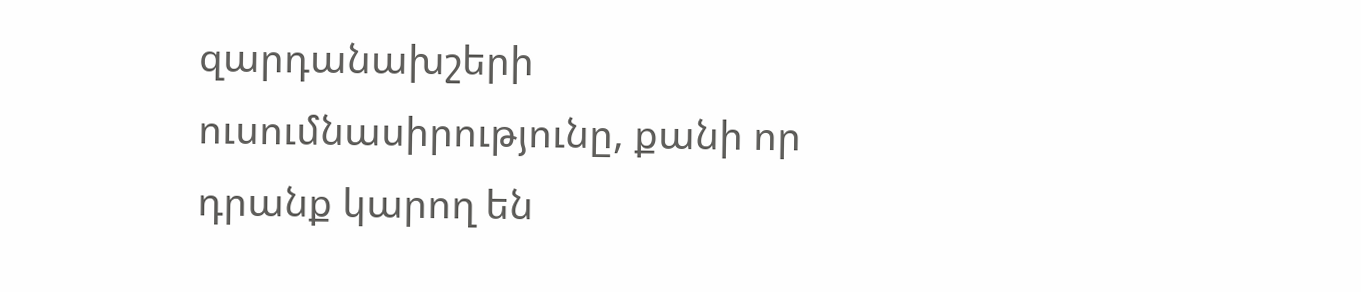զարդանախշերի ուսումնասիրությունը, քանի որ դրանք կարող են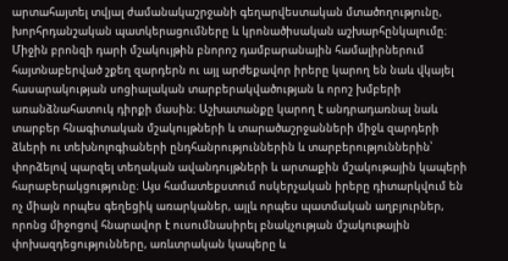արտահայտել տվյալ ժամանակաշրջանի գեղարվեստական մտածողությունը, խորհրդանշական պատկերացումները և կրոնածիսական աշխարհընկալումը։ Միջին բրոնզի դարի մշակույթին բնորոշ դամբարանային համալիրներում հայտնաբերված շքեղ զարդերն ու այլ արժեքավոր իրերը կարող են նաև վկայել հասարակության սոցիալական տարբերակվածության և որոշ խմբերի առանձնահատուկ դիրքի մասին։ Աշխատանքը կարող է անդրադառնալ նաև տարբեր հնագիտական մշակույթների և տարածաշրջանների միջև զարդերի ձևերի ու տեխնոլոգիաների ընդհանրություններին և տարբերություններին՝ փորձելով պարզել տեղական ավանդույթների և արտաքին մշակութային կապերի հարաբերակցությունը։ Այս համատեքստում ոսկերչական իրերը դիտարկվում են ոչ միայն որպես գեղեցիկ առարկաներ, այլև որպես պատմական աղբյուրներ, որոնց միջոցով հնարավոր է ուսումնասիրել բնակչության մշակութային փոխազդեցությունները, առևտրական կապերը և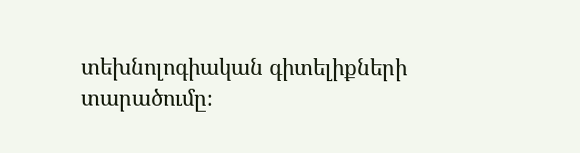տեխնոլոգիական գիտելիքների տարածումը։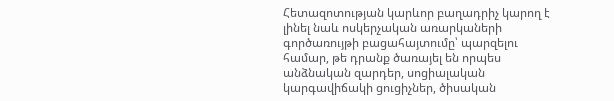Հետազոտության կարևոր բաղադրիչ կարող է լինել նաև ոսկերչական առարկաների գործառույթի բացահայտումը՝ պարզելու համար, թե դրանք ծառայել են որպես անձնական զարդեր, սոցիալական կարգավիճակի ցուցիչներ, ծիսական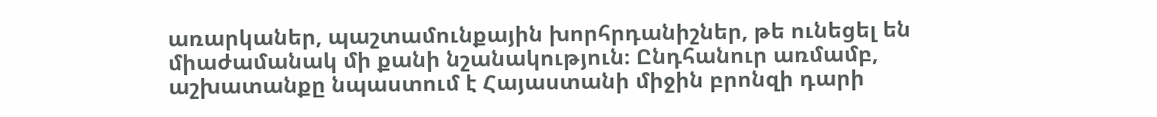առարկաներ, պաշտամունքային խորհրդանիշներ, թե ունեցել են միաժամանակ մի քանի նշանակություն։ Ընդհանուր առմամբ, աշխատանքը նպաստում է Հայաստանի միջին բրոնզի դարի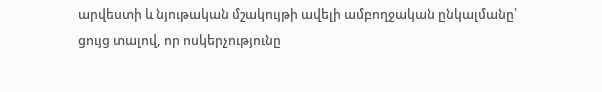արվեստի և նյութական մշակույթի ավելի ամբողջական ընկալմանը՝ ցույց տալով, որ ոսկերչությունը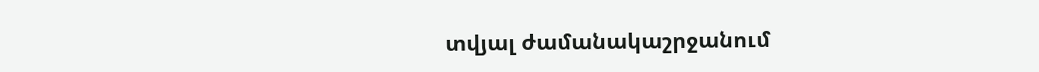տվյալ ժամանակաշրջանում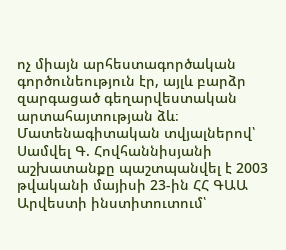ոչ միայն արհեստագործական գործունեություն էր, այլև բարձր զարգացած գեղարվեստական արտահայտության ձև։ Մատենագիտական տվյալներով՝ Սամվել Գ. Հովհաննիսյանի աշխատանքը պաշտպանվել է 2003 թվականի մայիսի 23-ին ՀՀ ԳԱԱ Արվեստի ինստիտուտում՝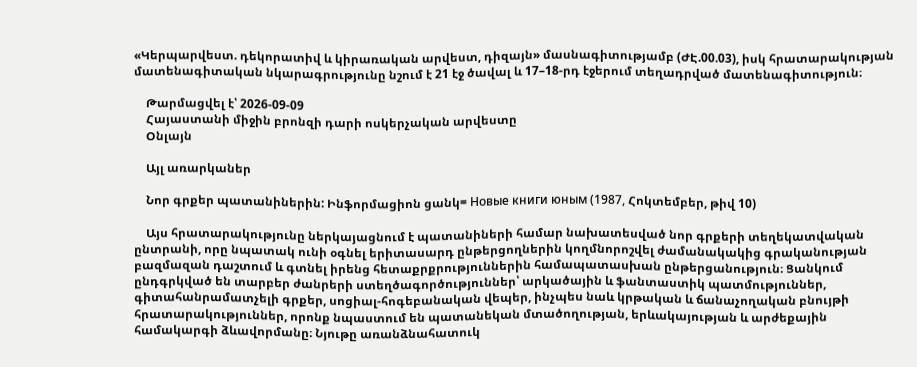«Կերպարվեստ. դեկորատիվ և կիրառական արվեստ, դիզայն» մասնագիտությամբ (ԺԷ.00.03), իսկ հրատարակության մատենագիտական նկարագրությունը նշում է 21 էջ ծավալ և 17–18-րդ էջերում տեղադրված մատենագիտություն։

    Թարմացվել է՝ 2026-09-09
    Հայաստանի միջին բրոնզի դարի ոսկերչական արվեստը
    Օնլայն

    Այլ առարկաներ

    Նոր գրքեր պատանիներին: Ինֆորմացիոն ցանկ= Новые книги юным (1987, Հոկտեմբեր, թիվ 10)

    Այս հրատարակությունը ներկայացնում է պատանիների համար նախատեսված նոր գրքերի տեղեկատվական ընտրանի, որը նպատակ ունի օգնել երիտասարդ ընթերցողներին կողմնորոշվել ժամանակակից գրականության բազմազան դաշտում և գտնել իրենց հետաքրքրություններին համապատասխան ընթերցանություն։ Ցանկում ընդգրկված են տարբեր ժանրերի ստեղծագործություններ՝ արկածային և ֆանտաստիկ պատմություններ, գիտահանրամատչելի գրքեր, սոցիալ-հոգեբանական վեպեր, ինչպես նաև կրթական և ճանաչողական բնույթի հրատարակություններ, որոնք նպաստում են պատանեկան մտածողության, երևակայության և արժեքային համակարգի ձևավորմանը։ Նյութը առանձնահատուկ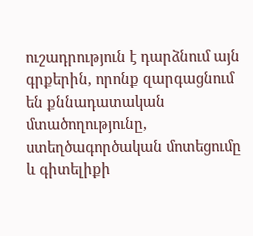ուշադրություն է դարձնում այն գրքերին, որոնք զարգացնում են քննադատական մտածողությունը, ստեղծագործական մոտեցումը և գիտելիքի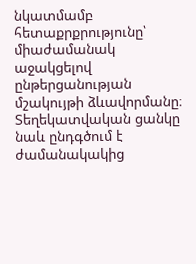նկատմամբ հետաքրքրությունը՝ միաժամանակ աջակցելով ընթերցանության մշակույթի ձևավորմանը։ Տեղեկատվական ցանկը նաև ընդգծում է ժամանակակից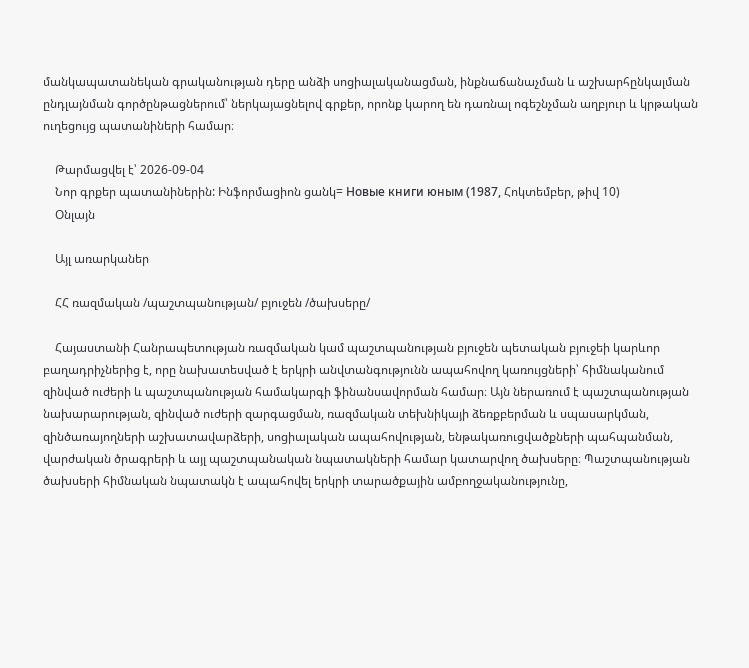մանկապատանեկան գրականության դերը անձի սոցիալականացման, ինքնաճանաչման և աշխարհընկալման ընդլայնման գործընթացներում՝ ներկայացնելով գրքեր, որոնք կարող են դառնալ ոգեշնչման աղբյուր և կրթական ուղեցույց պատանիների համար։

    Թարմացվել է՝ 2026-09-04
    Նոր գրքեր պատանիներին: Ինֆորմացիոն ցանկ= Новые книги юным (1987, Հոկտեմբեր, թիվ 10)
    Օնլայն

    Այլ առարկաներ

    ՀՀ ռազմական /պաշտպանության/ բյուջեն /ծախսերը/

    Հայաստանի Հանրապետության ռազմական կամ պաշտպանության բյուջեն պետական բյուջեի կարևոր բաղադրիչներից է, որը նախատեսված է երկրի անվտանգությունն ապահովող կառույցների՝ հիմնականում զինված ուժերի և պաշտպանության համակարգի ֆինանսավորման համար։ Այն ներառում է պաշտպանության նախարարության, զինված ուժերի զարգացման, ռազմական տեխնիկայի ձեռքբերման և սպասարկման, զինծառայողների աշխատավարձերի, սոցիալական ապահովության, ենթակառուցվածքների պահպանման, վարժական ծրագրերի և այլ պաշտպանական նպատակների համար կատարվող ծախսերը։ Պաշտպանության ծախսերի հիմնական նպատակն է ապահովել երկրի տարածքային ամբողջականությունը,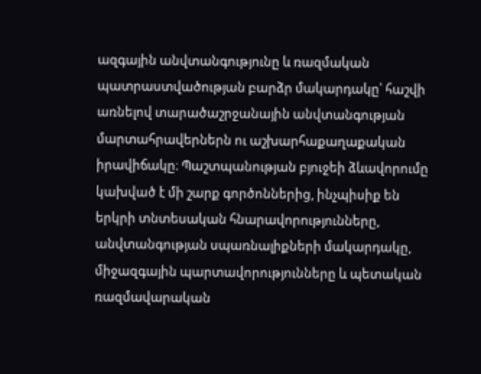ազգային անվտանգությունը և ռազմական պատրաստվածության բարձր մակարդակը՝ հաշվի առնելով տարածաշրջանային անվտանգության մարտահրավերներն ու աշխարհաքաղաքական իրավիճակը։ Պաշտպանության բյուջեի ձևավորումը կախված է մի շարք գործոններից, ինչպիսիք են երկրի տնտեսական հնարավորությունները, անվտանգության սպառնալիքների մակարդակը, միջազգային պարտավորությունները և պետական ռազմավարական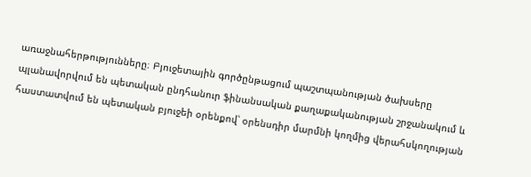առաջնահերթությունները։ Բյուջետային գործընթացում պաշտպանության ծախսերը պլանավորվում են պետական ընդհանուր ֆինանսական քաղաքականության շրջանակում և հաստատվում են պետական բյուջեի օրենքով՝ օրենսդիր մարմնի կողմից վերահսկողության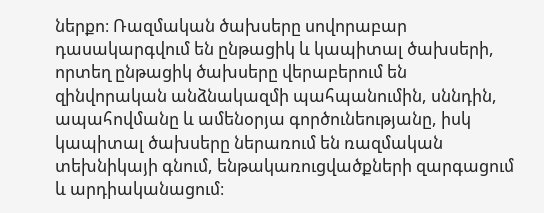ներքո։ Ռազմական ծախսերը սովորաբար դասակարգվում են ընթացիկ և կապիտալ ծախսերի, որտեղ ընթացիկ ծախսերը վերաբերում են զինվորական անձնակազմի պահպանումին, սննդին, ապահովմանը և ամենօրյա գործունեությանը, իսկ կապիտալ ծախսերը ներառում են ռազմական տեխնիկայի գնում, ենթակառուցվածքների զարգացում և արդիականացում։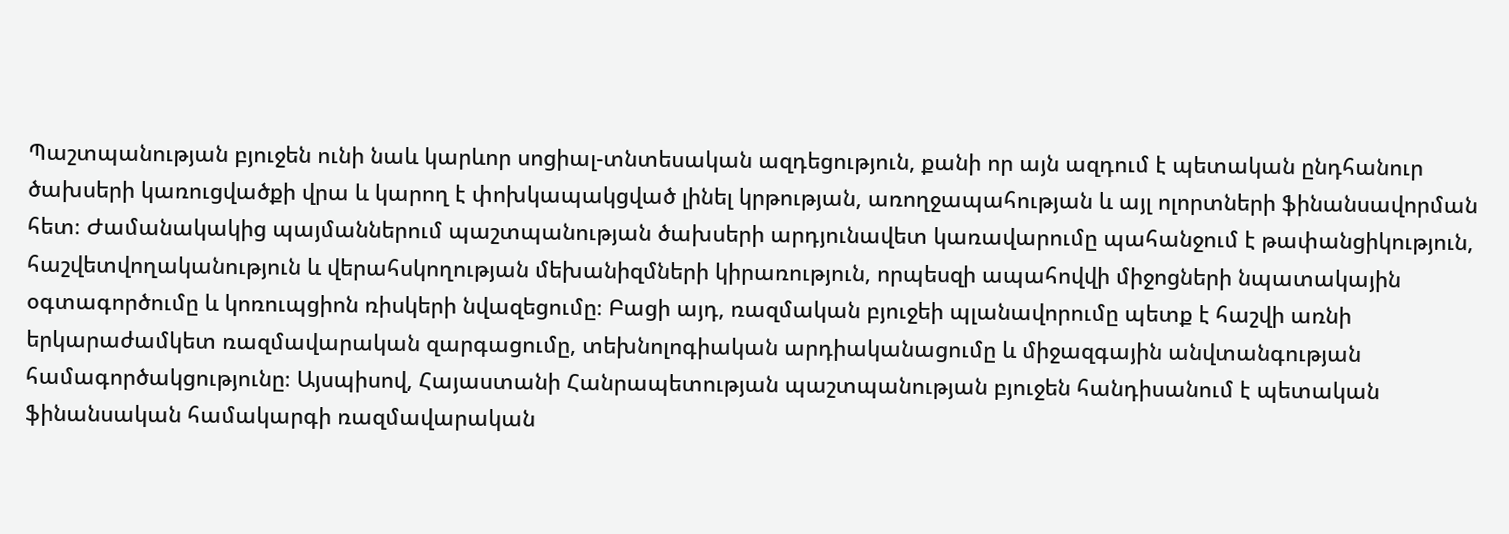Պաշտպանության բյուջեն ունի նաև կարևոր սոցիալ-տնտեսական ազդեցություն, քանի որ այն ազդում է պետական ընդհանուր ծախսերի կառուցվածքի վրա և կարող է փոխկապակցված լինել կրթության, առողջապահության և այլ ոլորտների ֆինանսավորման հետ։ Ժամանակակից պայմաններում պաշտպանության ծախսերի արդյունավետ կառավարումը պահանջում է թափանցիկություն, հաշվետվողականություն և վերահսկողության մեխանիզմների կիրառություն, որպեսզի ապահովվի միջոցների նպատակային օգտագործումը և կոռուպցիոն ռիսկերի նվազեցումը։ Բացի այդ, ռազմական բյուջեի պլանավորումը պետք է հաշվի առնի երկարաժամկետ ռազմավարական զարգացումը, տեխնոլոգիական արդիականացումը և միջազգային անվտանգության համագործակցությունը։ Այսպիսով, Հայաստանի Հանրապետության պաշտպանության բյուջեն հանդիսանում է պետական ֆինանսական համակարգի ռազմավարական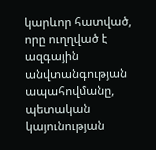կարևոր հատված, որը ուղղված է ազգային անվտանգության ապահովմանը, պետական կայունության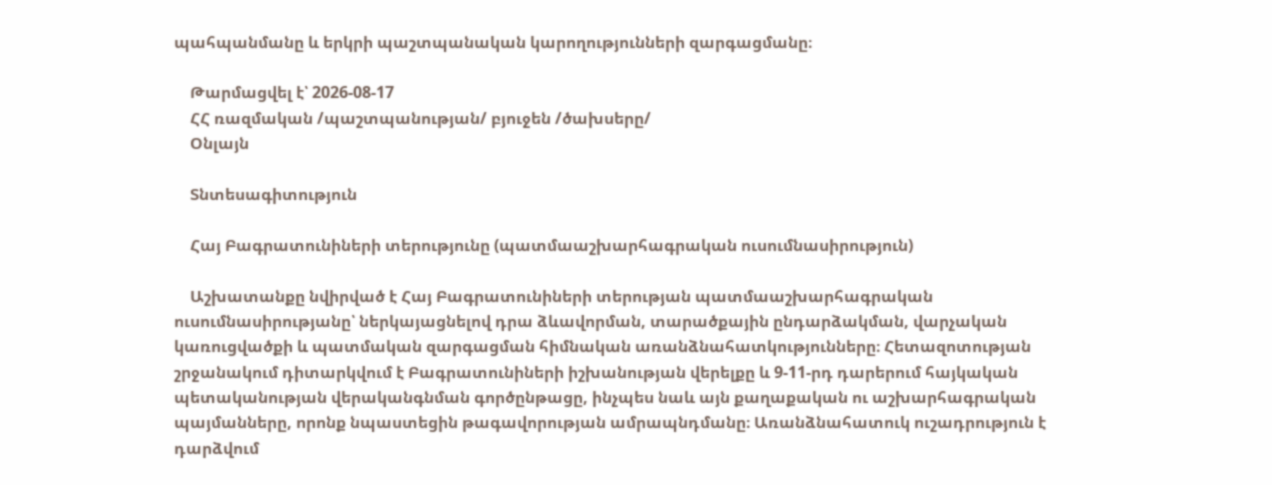պահպանմանը և երկրի պաշտպանական կարողությունների զարգացմանը։

    Թարմացվել է՝ 2026-08-17
    ՀՀ ռազմական /պաշտպանության/ բյուջեն /ծախսերը/
    Օնլայն

    Տնտեսագիտություն

    Հայ Բագրատունիների տերությունը (պատմաաշխարհագրական ուսումնասիրություն)

    Աշխատանքը նվիրված է Հայ Բագրատունիների տերության պատմաաշխարհագրական ուսումնասիրությանը՝ ներկայացնելով դրա ձևավորման, տարածքային ընդարձակման, վարչական կառուցվածքի և պատմական զարգացման հիմնական առանձնահատկությունները։ Հետազոտության շրջանակում դիտարկվում է Բագրատունիների իշխանության վերելքը և 9-11-րդ դարերում հայկական պետականության վերականգնման գործընթացը, ինչպես նաև այն քաղաքական ու աշխարհագրական պայմանները, որոնք նպաստեցին թագավորության ամրապնդմանը։ Առանձնահատուկ ուշադրություն է դարձվում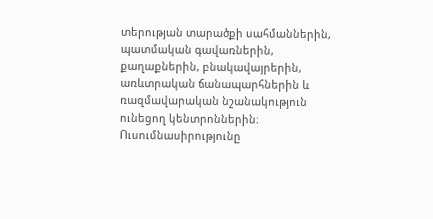տերության տարածքի սահմաններին, պատմական գավառներին, քաղաքներին, բնակավայրերին, առևտրական ճանապարհներին և ռազմավարական նշանակություն ունեցող կենտրոններին։ Ուսումնասիրությունը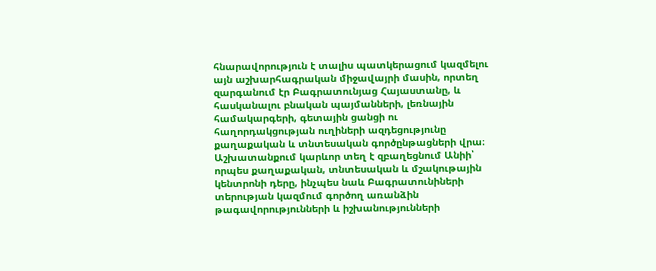հնարավորություն է տալիս պատկերացում կազմելու այն աշխարհագրական միջավայրի մասին, որտեղ զարգանում էր Բագրատունյաց Հայաստանը, և հասկանալու բնական պայմանների, լեռնային համակարգերի, գետային ցանցի ու հաղորդակցության ուղիների ազդեցությունը քաղաքական և տնտեսական գործընթացների վրա։ Աշխատանքում կարևոր տեղ է զբաղեցնում Անիի՝ որպես քաղաքական, տնտեսական և մշակութային կենտրոնի դերը, ինչպես նաև Բագրատունիների տերության կազմում գործող առանձին թագավորությունների և իշխանությունների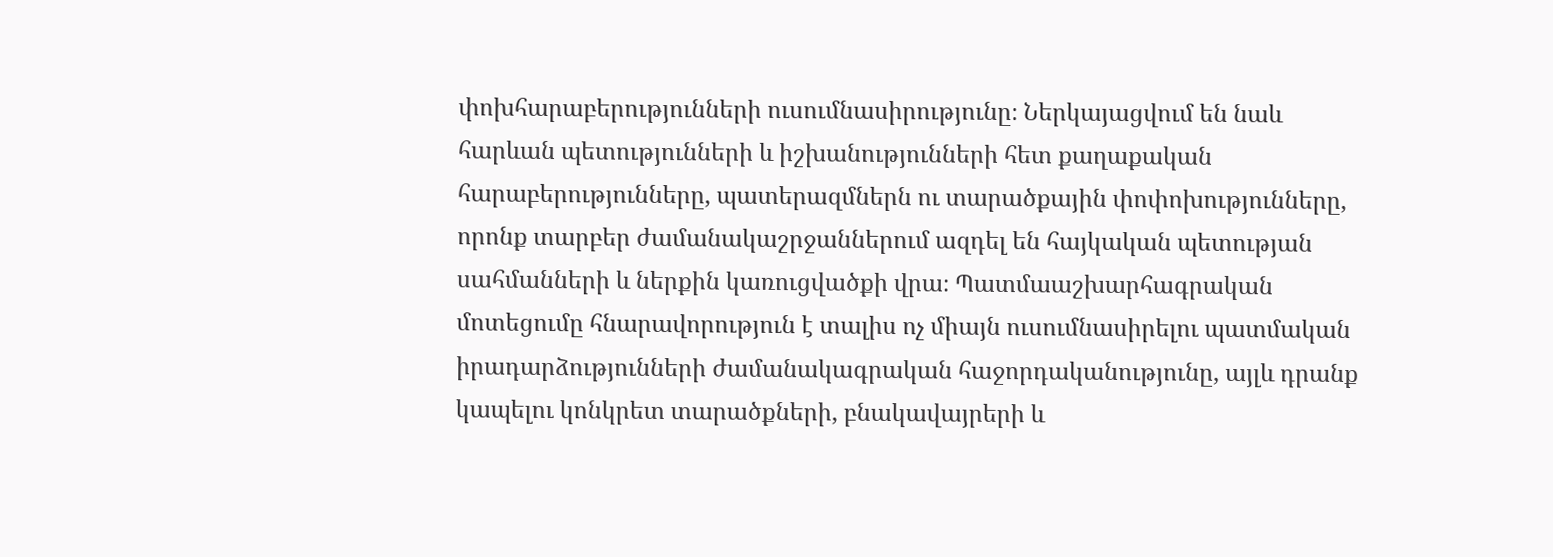փոխհարաբերությունների ուսումնասիրությունը։ Ներկայացվում են նաև հարևան պետությունների և իշխանությունների հետ քաղաքական հարաբերությունները, պատերազմներն ու տարածքային փոփոխությունները, որոնք տարբեր ժամանակաշրջաններում ազդել են հայկական պետության սահմանների և ներքին կառուցվածքի վրա։ Պատմաաշխարհագրական մոտեցումը հնարավորություն է տալիս ոչ միայն ուսումնասիրելու պատմական իրադարձությունների ժամանակագրական հաջորդականությունը, այլև դրանք կապելու կոնկրետ տարածքների, բնակավայրերի և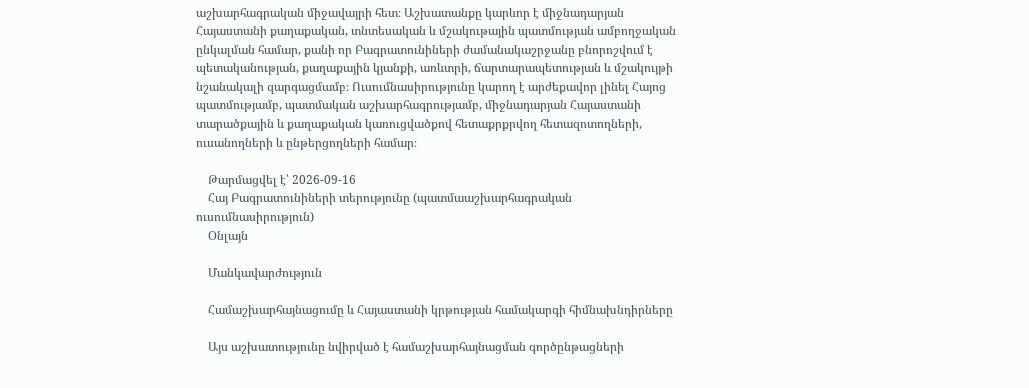աշխարհագրական միջավայրի հետ։ Աշխատանքը կարևոր է միջնադարյան Հայաստանի քաղաքական, տնտեսական և մշակութային պատմության ամբողջական ընկալման համար, քանի որ Բագրատունիների ժամանակաշրջանը բնորոշվում է պետականության, քաղաքային կյանքի, առևտրի, ճարտարապետության և մշակույթի նշանակալի զարգացմամբ։ Ուսումնասիրությունը կարող է արժեքավոր լինել Հայոց պատմությամբ, պատմական աշխարհագրությամբ, միջնադարյան Հայաստանի տարածքային և քաղաքական կառուցվածքով հետաքրքրվող հետազոտողների, ուսանողների և ընթերցողների համար։

    Թարմացվել է՝ 2026-09-16
    Հայ Բագրատունիների տերությունը (պատմաաշխարհագրական ուսումնասիրություն)
    Օնլայն

    Մանկավարժություն

    Համաշխարհայնացումը և Հայաստանի կրթության համակարգի հիմնախնդիրները

    Այս աշխատությունը նվիրված է համաշխարհայնացման գործընթացների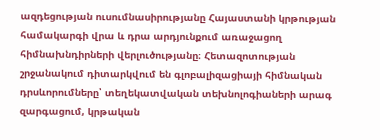ազդեցության ուսումնասիրությանը Հայաստանի կրթության համակարգի վրա և դրա արդյունքում առաջացող հիմնախնդիրների վերլուծությանը։ Հետազոտության շրջանակում դիտարկվում են գլոբալիզացիայի հիմնական դրսևորումները՝ տեղեկատվական տեխնոլոգիաների արագ զարգացում, կրթական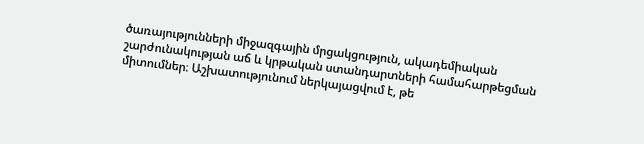ծառայությունների միջազգային մրցակցություն, ակադեմիական շարժունակության աճ և կրթական ստանդարտների համահարթեցման միտումներ։ Աշխատությունում ներկայացվում է, թե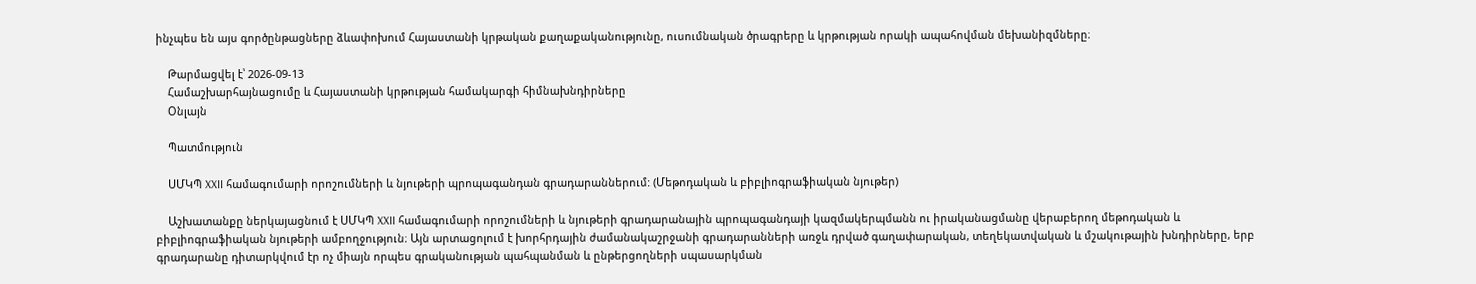ինչպես են այս գործընթացները ձևափոխում Հայաստանի կրթական քաղաքականությունը, ուսումնական ծրագրերը և կրթության որակի ապահովման մեխանիզմները։

    Թարմացվել է՝ 2026-09-13
    Համաշխարհայնացումը և Հայաստանի կրթության համակարգի հիմնախնդիրները
    Օնլայն

    Պատմություն

    ՍՄԿՊ XXII համագումարի որոշումների և նյութերի պրոպագանդան գրադարաններում: (Մեթոդական և բիբլիոգրաֆիական նյութեր)

    Աշխատանքը ներկայացնում է ՍՄԿՊ XXII համագումարի որոշումների և նյութերի գրադարանային պրոպագանդայի կազմակերպմանն ու իրականացմանը վերաբերող մեթոդական և բիբլիոգրաֆիական նյութերի ամբողջություն։ Այն արտացոլում է խորհրդային ժամանակաշրջանի գրադարանների առջև դրված գաղափարական, տեղեկատվական և մշակութային խնդիրները, երբ գրադարանը դիտարկվում էր ոչ միայն որպես գրականության պահպանման և ընթերցողների սպասարկման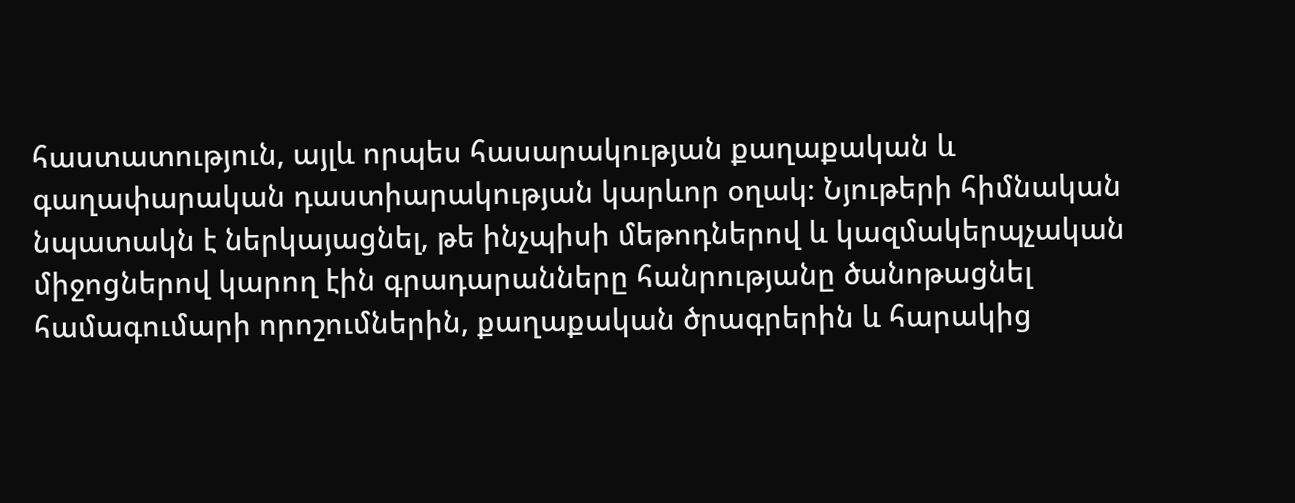հաստատություն, այլև որպես հասարակության քաղաքական և գաղափարական դաստիարակության կարևոր օղակ։ Նյութերի հիմնական նպատակն է ներկայացնել, թե ինչպիսի մեթոդներով և կազմակերպչական միջոցներով կարող էին գրադարանները հանրությանը ծանոթացնել համագումարի որոշումներին, քաղաքական ծրագրերին և հարակից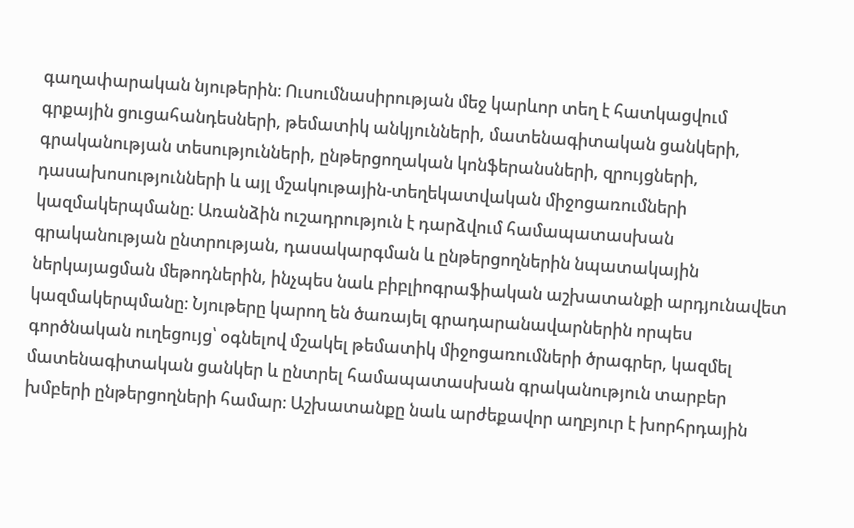գաղափարական նյութերին։ Ուսումնասիրության մեջ կարևոր տեղ է հատկացվում գրքային ցուցահանդեսների, թեմատիկ անկյունների, մատենագիտական ցանկերի, գրականության տեսությունների, ընթերցողական կոնֆերանսների, զրույցների, դասախոսությունների և այլ մշակութային-տեղեկատվական միջոցառումների կազմակերպմանը։ Առանձին ուշադրություն է դարձվում համապատասխան գրականության ընտրության, դասակարգման և ընթերցողներին նպատակային ներկայացման մեթոդներին, ինչպես նաև բիբլիոգրաֆիական աշխատանքի արդյունավետ կազմակերպմանը։ Նյութերը կարող են ծառայել գրադարանավարներին որպես գործնական ուղեցույց՝ օգնելով մշակել թեմատիկ միջոցառումների ծրագրեր, կազմել մատենագիտական ցանկեր և ընտրել համապատասխան գրականություն տարբեր խմբերի ընթերցողների համար։ Աշխատանքը նաև արժեքավոր աղբյուր է խորհրդային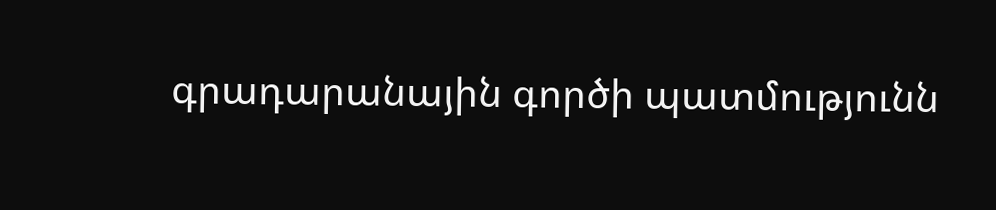գրադարանային գործի պատմությունն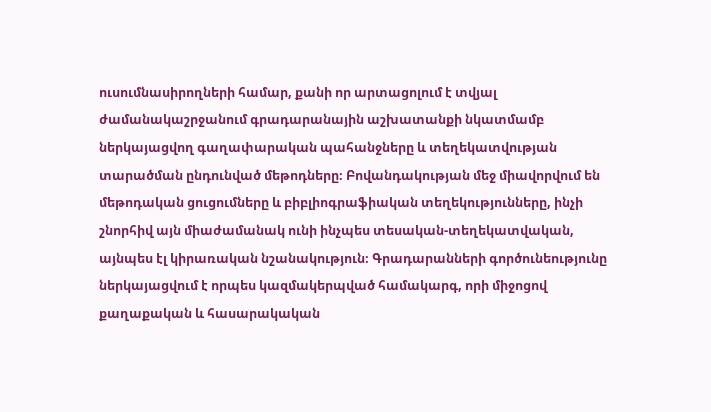ուսումնասիրողների համար, քանի որ արտացոլում է տվյալ ժամանակաշրջանում գրադարանային աշխատանքի նկատմամբ ներկայացվող գաղափարական պահանջները և տեղեկատվության տարածման ընդունված մեթոդները։ Բովանդակության մեջ միավորվում են մեթոդական ցուցումները և բիբլիոգրաֆիական տեղեկությունները, ինչի շնորհիվ այն միաժամանակ ունի ինչպես տեսական-տեղեկատվական, այնպես էլ կիրառական նշանակություն։ Գրադարանների գործունեությունը ներկայացվում է որպես կազմակերպված համակարգ, որի միջոցով քաղաքական և հասարակական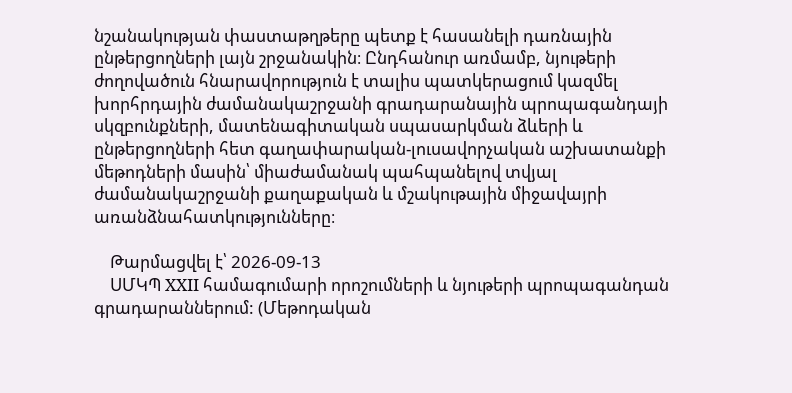նշանակության փաստաթղթերը պետք է հասանելի դառնային ընթերցողների լայն շրջանակին։ Ընդհանուր առմամբ, նյութերի ժողովածուն հնարավորություն է տալիս պատկերացում կազմել խորհրդային ժամանակաշրջանի գրադարանային պրոպագանդայի սկզբունքների, մատենագիտական սպասարկման ձևերի և ընթերցողների հետ գաղափարական-լուսավորչական աշխատանքի մեթոդների մասին՝ միաժամանակ պահպանելով տվյալ ժամանակաշրջանի քաղաքական և մշակութային միջավայրի առանձնահատկությունները։

    Թարմացվել է՝ 2026-09-13
    ՍՄԿՊ XXII համագումարի որոշումների և նյութերի պրոպագանդան գրադարաններում: (Մեթոդական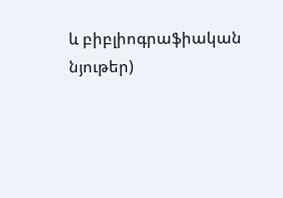և բիբլիոգրաֆիական նյութեր)